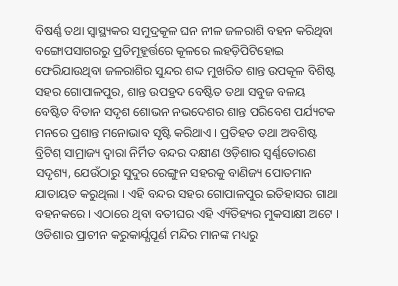ବିଷର୍ଣ୍ଣ ତଥା ସ୍ୱାସ୍ଥ୍ୟକର ସମୁଦ୍ରକୂଳ ଘନ ନୀଳ ଜଳରାଶି ବହନ କରିଥିବା ବଙ୍ଗୋପସାଗରରୁ ପ୍ରତିମୂହୂର୍ତ୍ତରେ କୂଳରେ ଲହଡ଼ିପିଟିହୋଇ ଫେରିଯାଉଥିବା ଜଳରାଶିର ସୁନ୍ଦର ଶଦ୍ଦ ମୁଖରିତ ଶାନ୍ତ ଉପକୂଳ ବିଶିଷ୍ଟ ସହର ଗୋପାଳପୁର, ଶାନ୍ତ ଉପହ୍ରଦ ବେଷ୍ଟିତ ତଥା ସବୁଜ ବଳୟ ବେଷ୍ଟିତ ବିତାନ ସଦୃଶ ଶୋଭନ ନଭଦେଶର ଶାନ୍ତ ପରିବେଶ ପର୍ଯ୍ୟଟକ ମନରେ ପ୍ରଶାନ୍ତ ମନୋଭାବ ସୃଷ୍ଟି କରିଥାଏ । ପ୍ରତିହତ ତଥା ଅବଶିଷ୍ଟ ବ୍ରିଟିଶ୍ ସାମ୍ରାଜ୍ୟ ଦ୍ୱାରା ନିର୍ମିତ ବନ୍ଦର ଦକ୍ଷୀଣ ଓଡ଼ିଶାର ସ୍ୱର୍ଣ୍ଣତୋରଣ ସଦୃଶ୍ୟ, ଯେଉଁଠାରୁ ସୁଦୁର ରେଙ୍ଗୁନ ସହରକୁ ବାଣିଜ୍ୟ ପୋତମାନ ଯାତାୟତ କରୁଥିଲା । ଏହି ବନ୍ଦର ସହର ଗୋପାଳପୁର ଇତିହାସର ଗାଥା ବହନକରେ । ଏଠାରେ ଥିବା ବତୀଘର ଏହି ଏ୍ୟିତିହ୍ୟର ମୁକସାକ୍ଷୀ ଅଟେ ।
ଓଡିଶାର ପ୍ରାଚୀନ କରୁକାର୍ଯ୍ଯପୂର୍ଣ ମନ୍ଦିର ମାନଙ୍କ ମଧ୍ୟରୁ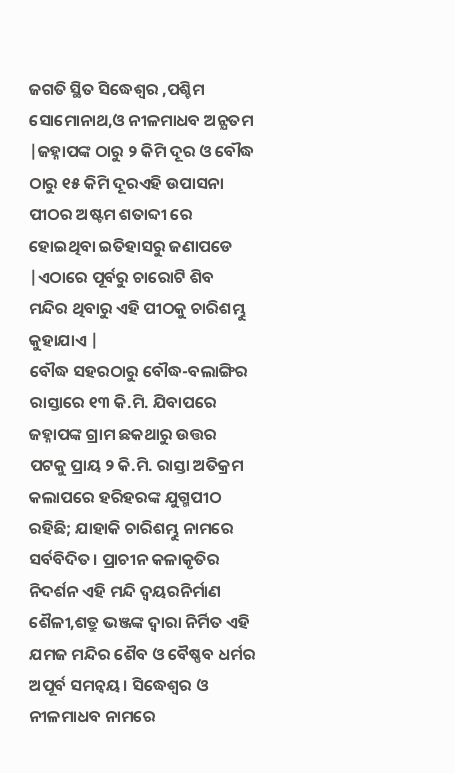ଜଗତି ସ୍ଥିତ ସିଦ୍ଧେଶ୍ଵର ,ପଶ୍ଚିମ ସୋମୋନାଥ,ଓ ନୀଳମାଧବ ଅନ୍ଯତମ |ଜହ୍ନାପଙ୍କ ଠାରୁ ୨ କିମି ଦୂର ଓ ବୌଦ୍ଧ ଠାରୁ ୧୫ କିମି ଦୂରଏହି ଉପାସନା ପୀଠର ଅଷ୍ଟମ ଶତାବ୍ଦୀ ରେ ହୋଇଥିବା ଇତିହାସରୁ ଜଣାପଡେ |ଏଠାରେ ପୂର୍ବରୁ ଚାରୋଟି ଶିବ ମନ୍ଦିର ଥିବାରୁ ଏହି ପୀଠକୁ ଚାରିଶମ୍ଭୁ କୁହାଯାଏ |
ବୌଦ୍ଧ ସହରଠାରୁ ବୌଦ୍ଧ-ବଲାଙ୍ଗିର ରାସ୍ତାରେ ୧୩ କି.ମି. ଯିବାପରେ ଜହ୍ନାପଙ୍କ ଗ୍ରାମ ଛକଥାରୁ ଉତ୍ତର ପଟକୁ ପ୍ରାୟ ୨ କି.ମି. ରାସ୍ତା ଅତିକ୍ରମ କଲାପରେ ହରିହରଙ୍କ ଯୁଗ୍ମପୀଠ ରହିଛି; ଯାହାକି ଚାରିଶମ୍ଭୁ ନାମରେ ସର୍ବବିଦିତ। ପ୍ରାଚୀନ କଳାକୃତିର ନିଦର୍ଶନ ଏହି ମନ୍ଦି ଦ୍ୱୟରନିର୍ମାଣ ଶୈଳୀ,ଶତ୍ରୁ ଭଞ୍ଜଙ୍କ ଦ୍ଵାରା ନିର୍ମିତ ଏହି ଯମଜ ମନ୍ଦିର ଶୈବ ଓ ବୈଷ୍ଣବ ଧର୍ମର ଅପୂର୍ବ ସମନ୍ଵୟ। ସିଦ୍ଧେଶ୍ଵର ଓ ନୀଳମାଧବ ନାମରେ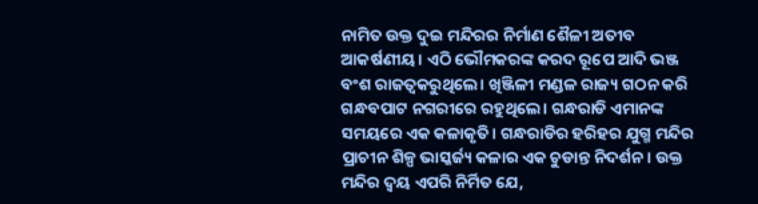ନାମିତ ଉକ୍ତ ଦୁଇ ମନ୍ଦିରର ନିର୍ମାଣ ଶୈଳୀ ଅତୀବ ଆକର୍ଷଣୀୟ। ଏଠି ଭୌମକରଙ୍କ କରଦ ରୂପେ ଆଦି ଭଞ୍ଜ ବଂଶ ରାଜତ୍ଵକରୁଥିଲେ। ଖିଞ୍ଜିଳୀ ମଣ୍ଡଳ ରାଜ୍ୟ ଗଠନ କରି ଗନ୍ଧବପାଟ ନଗରୀରେ ରହୁଥିଲେ। ଗନ୍ଧରାଡି ଏମାନଙ୍କ ସମୟରେ ଏକ କଳାକୃତି। ଗନ୍ଧରାଡିର ହରିହର ଯୁଗ୍ମ ମନ୍ଦିର ପ୍ରାଚୀନ ଶିଳ୍ପ ଭାସ୍କର୍ଜ୍ୟ କଳାର ଏକ ଚୁଡାନ୍ତ ନିଦର୍ଶନ। ଉକ୍ତ ମନ୍ଦିର ଦ୍ୱୟ ଏପରି ନିର୍ମିତ ଯେ,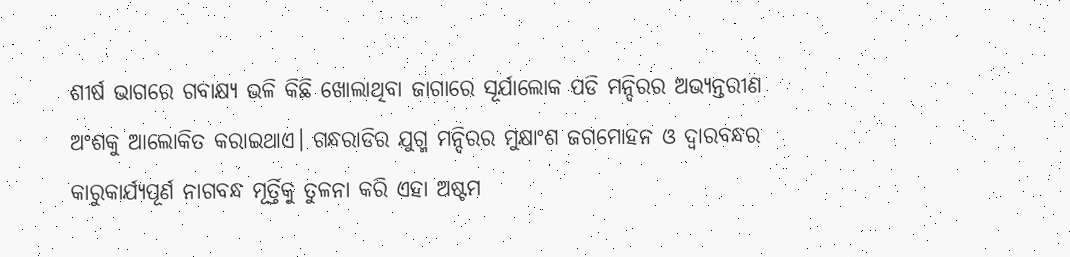ଶୀର୍ଷ ଭାଗରେ ଗବାକ୍ଷ୍ୟ ଭଳି କିଛି ଖୋଲାଥିବା ଜାଗାରେ ସୂର୍ଯାଲୋକ ପଡି ମନ୍ଦିରର ଅଭ୍ୟନ୍ତରୀଣ ଅଂଶକୁ ଆଲୋକିତ କରାଇଥାଏ। ଗନ୍ଧରାଡିର ଯୁଗ୍ମ ମନ୍ଦିରର ମୁକ୍ଷାଂଶ ଜଗମୋହନ ଓ ଦ୍ଵାରବନ୍ଧର କାରୁକାର୍ଯ୍ୟପୂର୍ଣ ନାଗବନ୍ଧ ମୂର୍ତ୍ତିକୁ ତୁଳନା କରି ଏହା ଅଷ୍ଟମ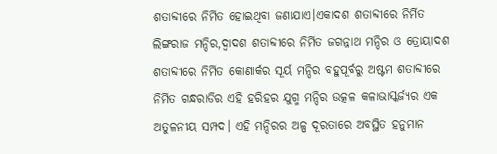ଶତାବ୍ଦୀରେ ନିର୍ମିତ ହୋଇଥିବା ଜଣାଯାଏ।ଏକାଦଶ ଶତାବ୍ଦୀରେ ନିର୍ମିତ ଲିଙ୍ଗରାଜ ମନ୍ଦିର,ଦ୍ଵାଦଶ ଶତାବ୍ଦୀରେ ନିର୍ମିତ ଜଗନ୍ନାଥ ମନ୍ଦିର ଓ ତ୍ରୋୟାଦଶ ଶତାବ୍ଦୀରେ ନିର୍ମିତ କୋଣାର୍କର ସୂର୍ୟ ମନ୍ଦିର ବହୁପୂର୍ବରୁ ଅଷ୍ଟମ ଶତାବ୍ଦୀରେ ନିର୍ମିତ ଗନ୍ଧରାଡିର ଏହି ହରିହର ଯୁଗ୍ମ ମନ୍ଦିର ଉତ୍କଳ କଳାଭାସ୍କର୍ଜ୍ୟର ଏକ ଅତୁଳନୀୟ ସମ୍ପଦ। ଏହି ମନ୍ଦିରର ଅଳ୍ପ ଦୂରତାରେ ଅବସ୍ଥିତ ହନୁମାନ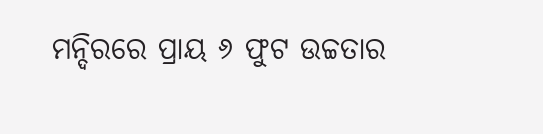ମନ୍ଦିରରେ ପ୍ରାୟ ୬ ଫୁଟ ଉଚ୍ଚତାର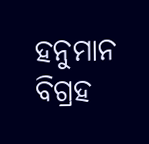ହନୁମାନ ବିଗ୍ରହ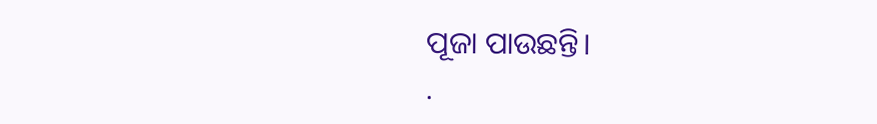ପୂଜା ପାଉଛନ୍ତି।
.